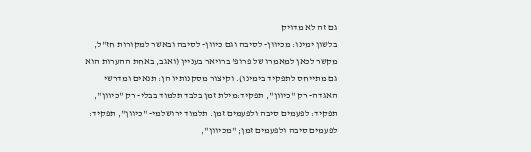גם זה לא מדויק
בלשון ימינו: מכיוון- לסיבה וגם כיוון- לסיבה ובאשר למקורות חז"ל, מקשר לכאן למאמרו של פרופ' ברויאר בעניין (ואגב, באחת ההערות הוא גם מתייחס לתפקיד בימינו). וקיצור מסקנותיו הן: תנאים ומדרשי האגדה- רק "כיוון", תפקיד:מילת זמן בלבד תלמוד בבלי- רק "כיוון", תפקיד: לפעמים סיבה ולפעמים זמן. תלמוד ירושלמי- "כיוון", תפקיד: לפעמים סיבה ולפעמים זמן; "מכיוון",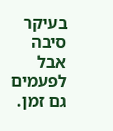בעיקר סיבה אבל לפעמים גם זמן.